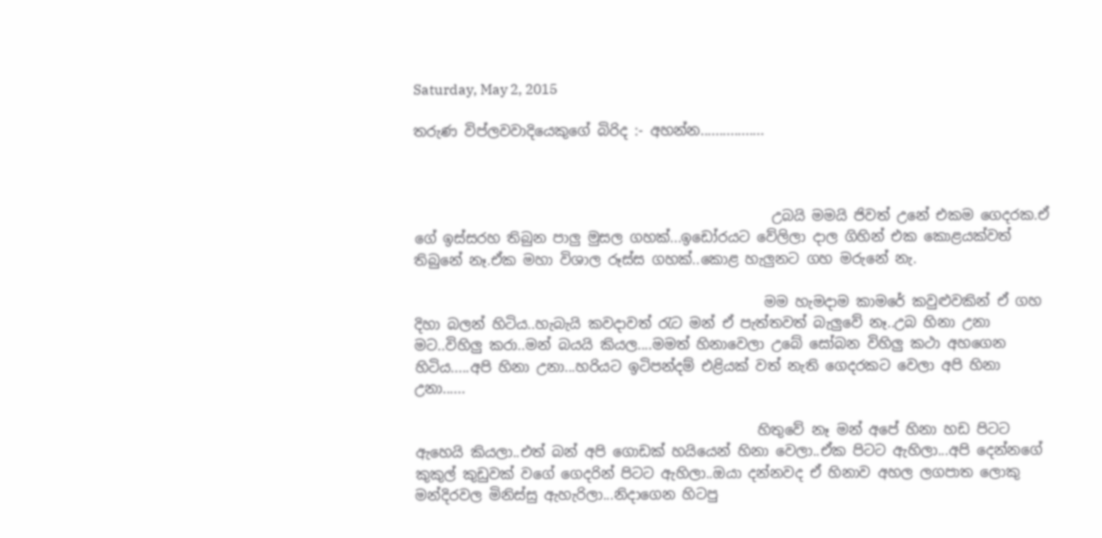Saturday, May 2, 2015

තරුණ විප්ලවවාදියෙකුගේ බිරිද :- අහන්න.................



                                                   උබයි මමයි ජිවත් උනේ එකම ගෙදරක.ඒ ගේ ඉස්සරහ තිබුන පාලු මුසල ගහක්...ඉඩෝරයට වේලිලා දාල ගිහින් එක කොළයක්වත් තිබුනේ නෑ.ඒක මහා විශාල රූස්ස ගහක්..කොළ හැලුනට ගහ මරුනේ නැ.

                                                  මම හැමදාම කාමරේ කවුළුවකින් ඒ ගහ දිහා බලන් හිටිය..හැබැයි කවදාවත් රැට මන් ඒ පැත්තවත් බැලුවේ නෑ..උබ හිනා උනා මට..විහිලු කරා..මන් බයයි කියල....මමත් හිනාවෙලා උබේ සෝබන විහිලු කථා අහගෙන හිටිය.....අපි හිනා උනා...හරියට ඉටිපන්දම් එළියක් වත් නැති ගෙදරකට වෙලා අපි හිනා උනා......

                                                 හිතුවේ නෑ මන් අපේ හිනා හඩ පිටට ඇහෙයි කියලා..එත් බන් අපි ගොඩක් හයියෙන් හිනා වෙලා..ඒක පිටට ඇහිලා...අපි දෙන්නගේ කුකුල් කුඩුවක් වගේ ගෙදරින් පිටට ඇහිලා..ඔයා දන්නවද ඒ හිනාව අහල ලගපාත ලොකු මන්දිරවල මිනිස්සු ඇහැරිලා...නිදාගෙන හිටපු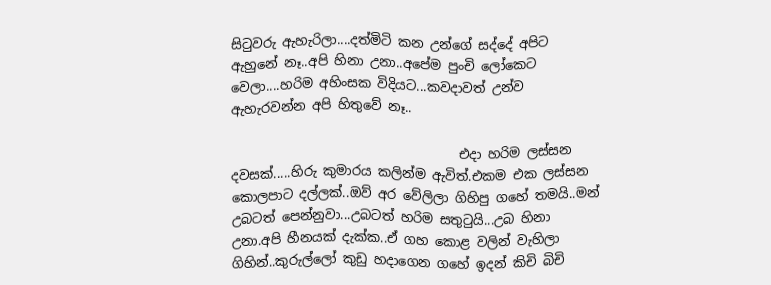සිටුවරු ඇහැරිලා....දත්මිටි කන උන්ගේ සද්දේ අපිට ඇහුනේ නෑ..අපි හිනා උනා..අපේම පුංචි ලෝකෙට වෙලා....හරිම අහිංසක විදියට...කවදාවත් උන්ව ඇහැරවන්න අපි හිතුවේ නෑ..

                                   එදා හරිම ලස්සන දවසක්.....හිරු කුමාරය කලින්ම ඇවිත්.එකම එක ලස්සන කොලපාට දල්ලක්..ඔව් අර වේලිලා ගිහිපු ගහේ තමයි..මන් උබටත් පෙන්නුවා...උබටත් හරිම සතුටුයි...උබ හිනා උනා.අපි හීනයක් දැක්ක..ඒ ගහ කොළ වලින් වැහිලා ගිහින්..කුරුල්ලෝ කුඩු හදාගෙන ගහේ ඉදන් කිචි බිචි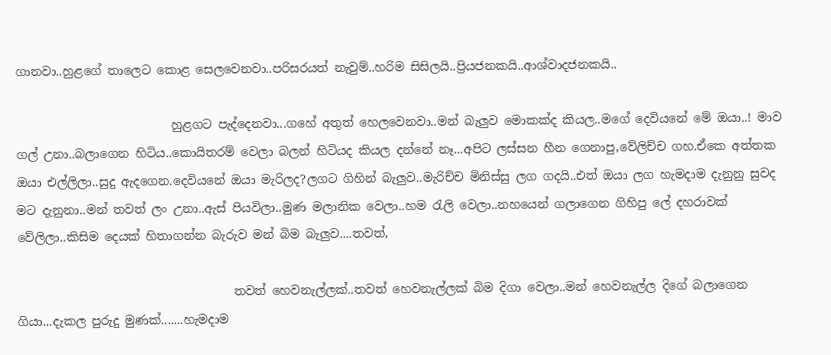ගානවා..හුළගේ තාලෙට කොළ සෙලවෙනවා..පරිසරයත් නැවුම්..හරිම සිසිලයි..ප්‍රියජනකයි..ආශ්වාදජනකයි..

                          හුළගට පැද්දෙනවා...ගහේ අතුත් හෙලවෙනවා..මන් බැලුව මොකක්ද කියල..මගේ දෙවියනේ මේ ඔයා..! මාව ගල් උනා..බලාගෙන හිටිය..කොයිතරම් වෙලා බලන් හිටියද කියල දන්නේ නෑ...අපිට ලස්සන හීන ගෙනාපු,වේලිච්ච ගහ.ඒකෙ අත්තක ඔයා එල්ලිලා..සුදු ඇදගෙන.දෙවියනේ ඔයා මැරිලද?ලගට ගිහින් බැලුව..මැරිච්ච මිනිස්සු ලග ගදයි..එත් ඔයා ලග හැමදාම දැනුනු සුවද මට දැනුනා..මන් තවත් ලං උනා..ඇස් පියවිලා..මුණ මලානික වෙලා..හම රැලි වෙලා..නහයෙන් ගලාගෙන ගිහිපු ලේ දහරාවක් වේලිලා..කිසිම දෙයක් හිතාගන්න බැරුව මන් බිම බැලුව....තවත්,

                                    තවත් හෙවනැල්ලක්..තවත් හෙවනැල්ලක් බිම දිගා වෙලා..මන් හෙවනැල්ල දිගේ බලාගෙන ගියා...දැකල පුරුදු මුණක්.......හැමදාම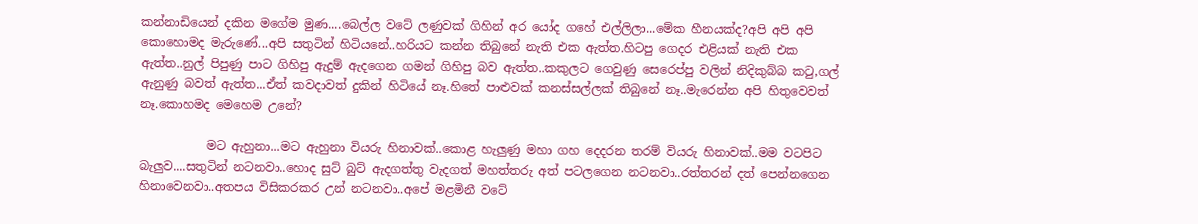කන්නාඩියෙන් දකින මගේම මුණ....බෙල්ල වටේ ලණුවක් ගිහින් අර යෝද ගහේ එල්ලිලා...මේක හීනයක්ද?අපි අපි අපි කොහොමද මැරුණේ...අපි සතුටින් හිටියනේ..හරියට කන්න තිබුනේ නැති එක ඇත්ත.හිටපු ගෙදර එළියක් නැති එක ඇත්ත..නුල් පිපුණු පාට ගිහිපු ඇදුම් ඇදගෙන ගමන් ගිහිපු බව ඇත්ත..කකුලට ගෙවුණු සෙරෙප්පු වලින් නිදිකුබ්බ කටු,ගල් ඇනුණු බවත් ඇත්ත...ඒත් කවදාවත් දුකින් හිටියේ නෑ.හිතේ පාළුවක් කනස්සල්ලක් තිබුනේ නෑ..මැරෙන්න අපි හිතුවෙවත් නෑ.කොහමද මෙහෙම උනේ?

           මට ඇහුනා...මට ඇහුනා වියරු හිනාවක්..කොළ හැලුණු මහා ගහ දෙදරන තරම් වියරු හිනාවක්..මම වටපිට බැලුව....සතුටින් නටනවා..හොද සුට් බුට් ඇදගත්තු වැදගත් මහත්තරු අත් පටලගෙන නටනවා..රත්තරන් දත් පෙන්නගෙන හිනාවෙනවා..අතපය විසිකරකර උන් නටනවා..අපේ මළමිනී වටේ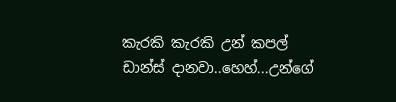කැරකි කැරකි උන් කපල් ඩාන්ස් දානවා..හෙහ්...උන්ගේ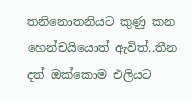තනිනොතනියට කුණු කන හෙන්චයියොත් ඇවිත්..තීන දත් ඔක්කොම එලියට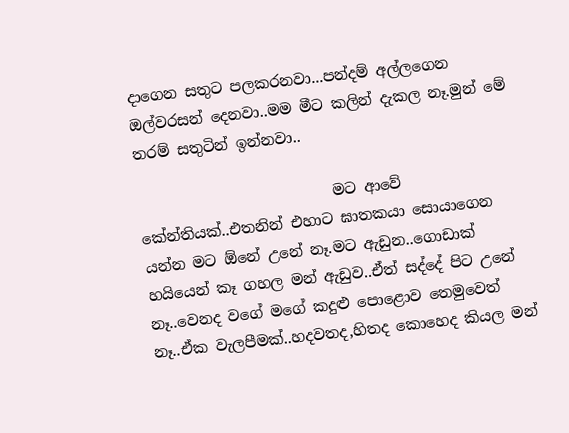දාගෙන සතුට පලකරනවා...පන්දම් අල්ලගෙන ඔල්වරසන් දෙනවා..මම මීට කලින් දැකල නෑ.මුන් මේ තරම් සතුටින් ඉන්නවා..

                          මට ආවේ කේන්තියක්..එතනින් එහාට ඝාතකයා සොයාගෙන යන්න මට ඕනේ උනේ නෑ.මට ඇඩුන..ගොඩාක් හයියෙන් කෑ ගහල මන් ඇඩුව..ඒත් සද්දේ පිට උනේ නෑ..වෙනද වගේ මගේ කදුළු පොළොව තෙමුවෙත් නෑ..ඒක වැලපීමක්..හදවතද,හිතද කොහෙද කියල මන්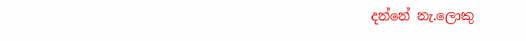දන්නේ නැ.ලොකු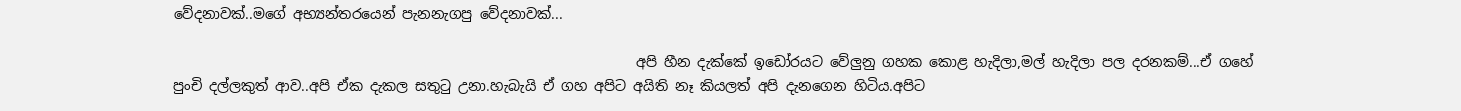වේදනාවක්..මගේ අභ්‍යන්තරයෙන් පැනනැගපු වේදනාවක්...

                                                                  අපි හීන දැක්කේ ඉඩෝරයට වේලුනු ගහක කොළ හැදිලා,මල් හැදිලා පල දරනකම්...ඒ ගහේ පුංචි දල්ලකුත් ආව..අපි ඒක දැකල සතුටු උනා.හැබැයි ඒ ගහ අපිට අයිති නෑ කියලත් අපි දැනගෙන හිටිය.අපිට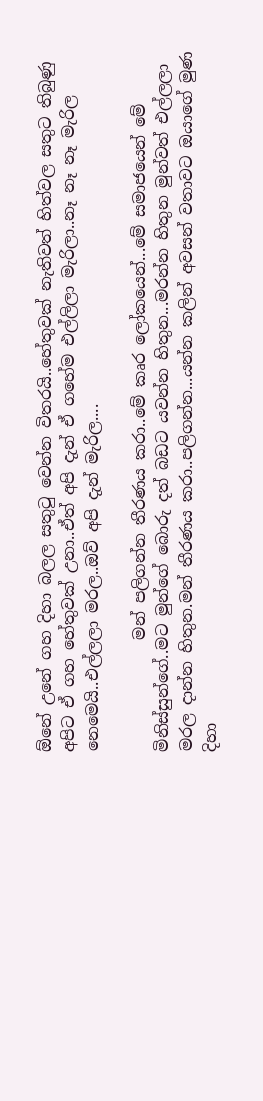ඕනේ උනේ ගහ දිහා බලල සතුටු වෙන්න විතරයි..හේතුවක් නැතිවත් හිත්වල සතුට තිබුණු අපිට ඒ ගහ හේතුවක් උනා..ඒත් අපි දැන් ඒ ගහේම එල්ලිලා මැරිලා..නෑ නෑ නෑ මැරිල නෙමෙයි..එල්ලලා මරල..ඔව් අපි දැන් මැරිල....

              මන් පලිගන්න තීරණය කරා..මේ කෘර ලෝකයෙන්...මේ සමාජයෙන් මේ මිනිස්සුන්ගේ..මට මුන්ගේ බොරු දත් බඩට යවන්න හිතුන...මරන්න හිතුන මුන්වත් එල්ලලා මරල දාන්න හිතුන.මන් තීරණය කරා..පලිගන්න...යන්න කලින් අවසන් වතාවට ඔයාගේ මුණ දිහා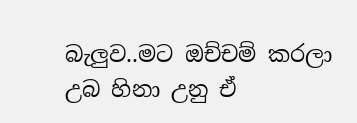බැලුව..මට ඔච්චම් කරලා උබ හිනා උනු ඒ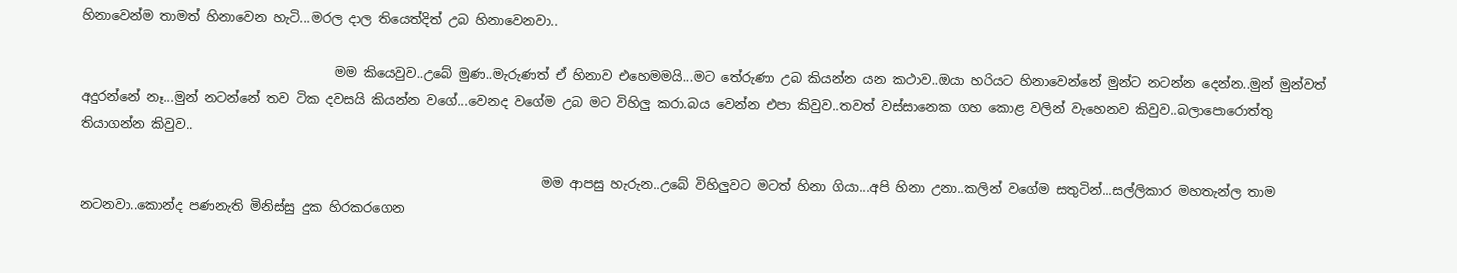හිනාවෙන්ම තාමත් හිනාවෙන හැටි...මරල දාල තියෙත්දිත් උබ හිනාවෙනවා..

                                       මම කියෙවුව..උබේ මුණ..මැරුණත් ඒ හිනාව එහෙමමයි...මට තේරුණා උබ කියන්න යන කථාව..ඔයා හරියට හිනාවෙන්නේ මුන්ට නටන්න දෙන්න..මුන් මුන්වත් අදුරන්නේ නෑ...මුන් නටන්නේ තව ටික දවසයි කියන්න වගේ...වෙනද වගේම උබ මට විහිලු කරා.බය වෙන්න එපා කිවුව..තවත් වස්සානෙක ගහ කොළ වලින් වැහෙනව කිවුව..බලාපොරොත්තු තියාගන්න කිවුව..

                                                                       මම ආපසු හැරුන..උබේ විහිලුවට මටත් හිනා ගියා...අපි හිනා උනා..කලින් වගේම සතුටින්...සල්ලිකාර මහතැන්ල තාම නටනවා..කොන්ද පණනැති මිනිස්සු දුක හිරකරගෙන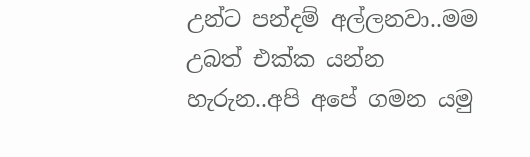උන්ට පන්දම් අල්ලනවා..මම උබත් එක්ක යන්න හැරුන..අපි අපේ ගමන යමු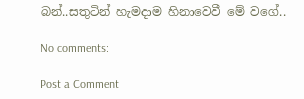බන්..සතුටින් හැමදාම හිනාවෙවී මේ වගේ..

No comments:

Post a Comment